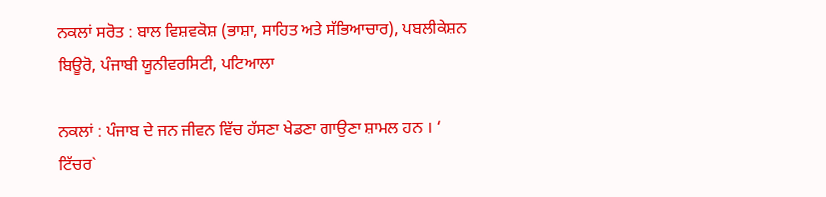ਨਕਲਾਂ ਸਰੋਤ : ਬਾਲ ਵਿਸ਼ਵਕੋਸ਼ (ਭਾਸ਼ਾ, ਸਾਹਿਤ ਅਤੇ ਸੱਭਿਆਚਾਰ), ਪਬਲੀਕੇਸ਼ਨ ਬਿਊਰੋ, ਪੰਜਾਬੀ ਯੂਨੀਵਰਸਿਟੀ, ਪਟਿਆਲਾ

ਨਕਲਾਂ : ਪੰਜਾਬ ਦੇ ਜਨ ਜੀਵਨ ਵਿੱਚ ਹੱਸਣਾ ਖੇਡਣਾ ਗਾਉਣਾ ਸ਼ਾਮਲ ਹਨ । ‘ ਟਿੱਚਰ`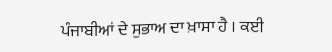ਪੰਜਾਬੀਆਂ ਦੇ ਸੁਭਾਅ ਦਾ ਖ਼ਾਸਾ ਹੈ । ਕਈ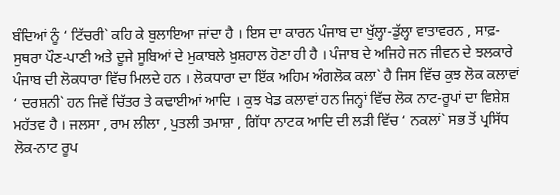ਬੰਦਿਆਂ ਨੂੰ ‘ ਟਿੱਚਰੀ` ਕਹਿ ਕੇ ਬੁਲਾਇਆ ਜਾਂਦਾ ਹੈ । ਇਸ ਦਾ ਕਾਰਨ ਪੰਜਾਬ ਦਾ ਖੁੱਲ੍ਹਾ-ਡੁੱਲ੍ਹਾ ਵਾਤਾਵਰਨ , ਸਾਫ਼-ਸੁਥਰਾ ਪੌਣ-ਪਾਣੀ ਅਤੇ ਦੂਜੇ ਸੂਬਿਆਂ ਦੇ ਮੁਕਾਬਲੇ ਖ਼ੁਸ਼ਹਾਲ ਹੋਣਾ ਹੀ ਹੈ । ਪੰਜਾਬ ਦੇ ਅਜਿਹੇ ਜਨ ਜੀਵਨ ਦੇ ਝਲਕਾਰੇ ਪੰਜਾਬ ਦੀ ਲੋਕਧਾਰਾ ਵਿੱਚ ਮਿਲਦੇ ਹਨ । ਲੋਕਧਾਰਾ ਦਾ ਇੱਕ ਅਹਿਮ ਅੰਗਲੋਕ ਕਲਾ` ਹੈ ਜਿਸ ਵਿੱਚ ਕੁਝ ਲੋਕ ਕਲਾਵਾਂ ‘ ਦਰਸ਼ਨੀ` ਹਨ ਜਿਵੇਂ ਚਿੱਤਰ ਤੇ ਕਢਾਈਆਂ ਆਦਿ । ਕੁਝ ਖੇਡ ਕਲਾਵਾਂ ਹਨ ਜਿਨ੍ਹਾਂ ਵਿੱਚ ਲੋਕ ਨਾਟ-ਰੂਪਾਂ ਦਾ ਵਿਸ਼ੇਸ਼ ਮਹੱਤਵ ਹੈ । ਜਲਸਾ , ਰਾਮ ਲੀਲਾ , ਪੁਤਲੀ ਤਮਾਸ਼ਾ , ਗਿੱਧਾ ਨਾਟਕ ਆਦਿ ਦੀ ਲੜੀ ਵਿੱਚ ‘ ਨਕਲਾਂ` ਸਭ ਤੋਂ ਪ੍ਰਸਿੱਧ ਲੋਕ-ਨਾਟ ਰੂਪ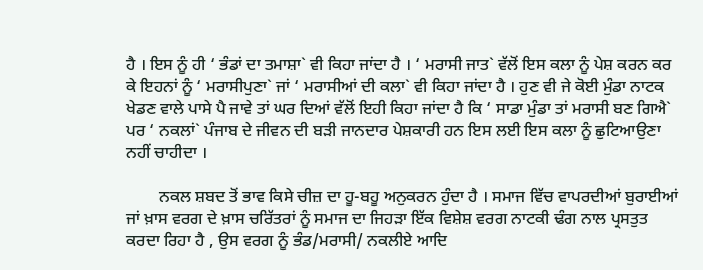ਹੈ । ਇਸ ਨੂੰ ਹੀ ‘ ਭੰਡਾਂ ਦਾ ਤਮਾਸ਼ਾ` ਵੀ ਕਿਹਾ ਜਾਂਦਾ ਹੈ । ‘ ਮਰਾਸੀ ਜਾਤ` ਵੱਲੋਂ ਇਸ ਕਲਾ ਨੂੰ ਪੇਸ਼ ਕਰਨ ਕਰ ਕੇ ਇਹਨਾਂ ਨੂੰ ‘ ਮਰਾਸੀਪੁਣਾ` ਜਾਂ ‘ ਮਰਾਸੀਆਂ ਦੀ ਕਲਾ` ਵੀ ਕਿਹਾ ਜਾਂਦਾ ਹੈ । ਹੁਣ ਵੀ ਜੇ ਕੋਈ ਮੁੰਡਾ ਨਾਟਕ ਖੇਡਣ ਵਾਲੇ ਪਾਸੇ ਪੈ ਜਾਵੇ ਤਾਂ ਘਰ ਦਿਆਂ ਵੱਲੋਂ ਇਹੀ ਕਿਹਾ ਜਾਂਦਾ ਹੈ ਕਿ ‘ ਸਾਡਾ ਮੁੰਡਾ ਤਾਂ ਮਰਾਸੀ ਬਣ ਗਿਐ` ਪਰ ‘ ਨਕਲਾਂ` ਪੰਜਾਬ ਦੇ ਜੀਵਨ ਦੀ ਬੜੀ ਜਾਨਦਾਰ ਪੇਸ਼ਕਾਰੀ ਹਨ ਇਸ ਲਈ ਇਸ ਕਲਾ ਨੂੰ ਛੁਟਿਆਉਣਾ ਨਹੀਂ ਚਾਹੀਦਾ ।

        ਨਕਲ ਸ਼ਬਦ ਤੋਂ ਭਾਵ ਕਿਸੇ ਚੀਜ਼ ਦਾ ਹੂ-ਬਹੂ ਅਨੁਕਰਨ ਹੁੰਦਾ ਹੈ । ਸਮਾਜ ਵਿੱਚ ਵਾਪਰਦੀਆਂ ਬੁਰਾਈਆਂ ਜਾਂ ਖ਼ਾਸ ਵਰਗ ਦੇ ਖ਼ਾਸ ਚਰਿੱਤਰਾਂ ਨੂੰ ਸਮਾਜ ਦਾ ਜਿਹੜਾ ਇੱਕ ਵਿਸ਼ੇਸ਼ ਵਰਗ ਨਾਟਕੀ ਢੰਗ ਨਾਲ ਪ੍ਰਸਤੁਤ ਕਰਦਾ ਰਿਹਾ ਹੈ , ਉਸ ਵਰਗ ਨੂੰ ਭੰਡ/ਮਰਾਸੀ/ ਨਕਲੀਏ ਆਦਿ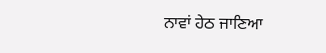ਨਾਵਾਂ ਹੇਠ ਜਾਣਿਆ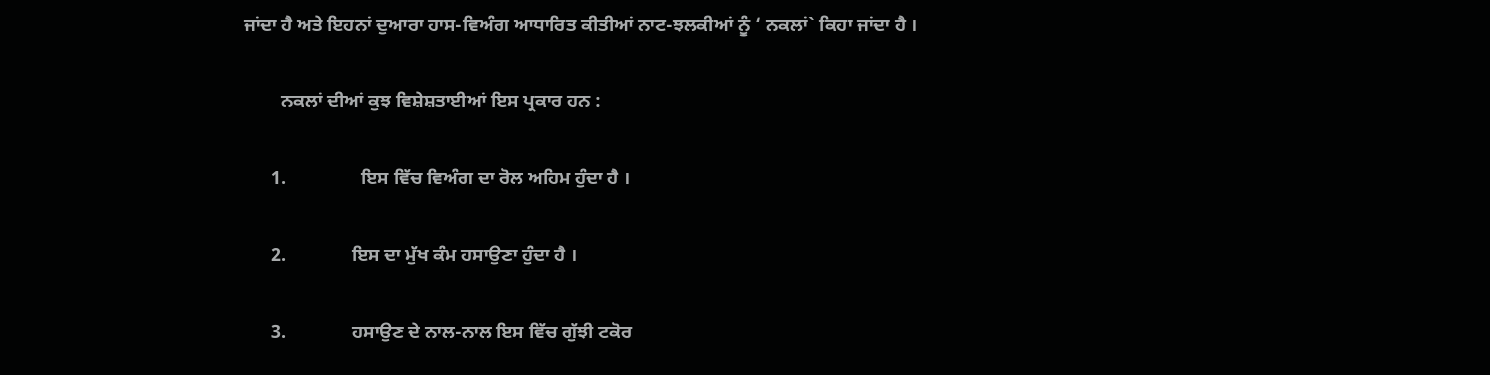ਜਾਂਦਾ ਹੈ ਅਤੇ ਇਹਨਾਂ ਦੁਆਰਾ ਹਾਸ-ਵਿਅੰਗ ਆਧਾਰਿਤ ਕੀਤੀਆਂ ਨਾਟ-ਝਲਕੀਆਂ ਨੂੰ ‘ ਨਕਲਾਂ` ਕਿਹਾ ਜਾਂਦਾ ਹੈ ।

        ਨਕਲਾਂ ਦੀਆਂ ਕੁਝ ਵਿਸ਼ੇਸ਼ਤਾਈਆਂ ਇਸ ਪ੍ਰਕਾਰ ਹਨ :

      1.                ਇਸ ਵਿੱਚ ਵਿਅੰਗ ਦਾ ਰੋਲ ਅਹਿਮ ਹੁੰਦਾ ਹੈ ।

      2.              ਇਸ ਦਾ ਮੁੱਖ ਕੰਮ ਹਸਾਉਣਾ ਹੁੰਦਾ ਹੈ ।

      3.              ਹਸਾਉਣ ਦੇ ਨਾਲ-ਨਾਲ ਇਸ ਵਿੱਚ ਗੁੱਝੀ ਟਕੋਰ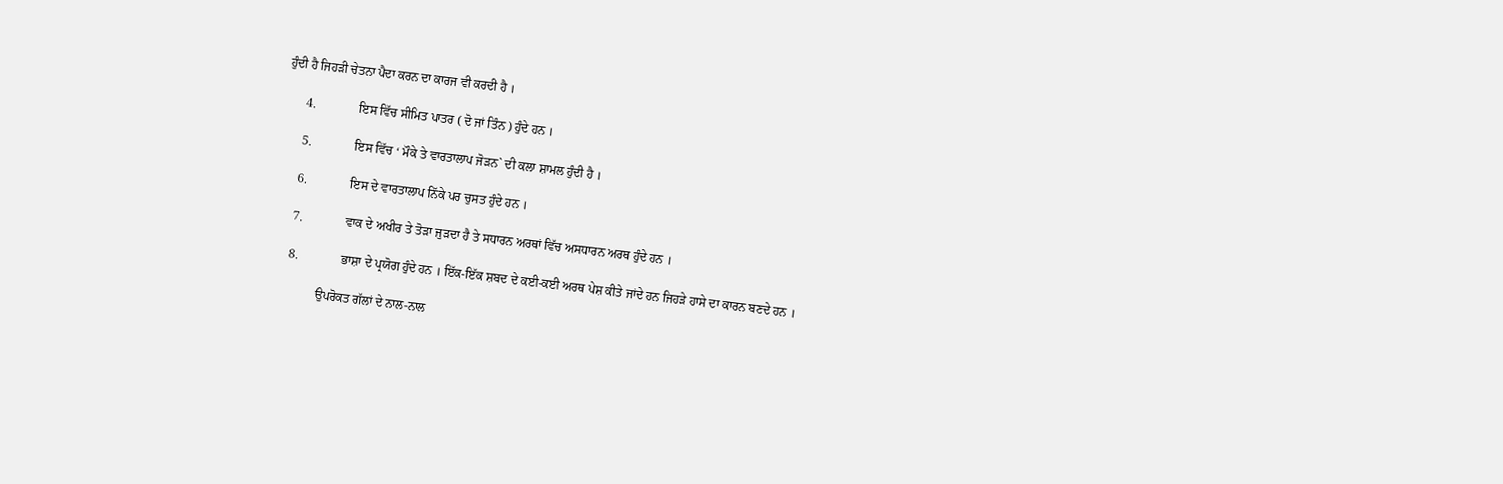ਹੁੰਦੀ ਹੈ ਜਿਹੜੀ ਚੇਤਨਾ ਪੈਦਾ ਕਰਨ ਦਾ ਕਾਰਜ ਵੀ ਕਰਦੀ ਹੈ ।

      4.              ਇਸ ਵਿੱਚ ਸੀਮਿਤ ਪਾਤਰ ( ਦੋ ਜਾਂ ਤਿੰਨ ) ਹੁੰਦੇ ਹਨ ।

      5.              ਇਸ ਵਿੱਚ ‘ ਮੌਕੇ ਤੇ ਵਾਰਤਾਲਾਪ ਜੋੜਨ` ਦੀ ਕਲਾ ਸ਼ਾਮਲ ਹੁੰਦੀ ਹੈ ।

      6.              ਇਸ ਦੇ ਵਾਰਤਾਲਾਪ ਨਿੱਕੇ ਪਰ ਚੁਸਤ ਹੁੰਦੇ ਹਨ ।

      7.              ਵਾਕ ਦੇ ਅਖੀਰ ਤੇ ਤੋੜਾ ਜੁੜਦਾ ਹੈ ਤੇ ਸਧਾਰਨ ਅਰਥਾਂ ਵਿੱਚ ਅਸਧਾਰਨ ਅਰਥ ਹੁੰਦੇ ਹਨ ।

      8.              ਭਾਸ਼ਾ ਦੇ ਪ੍ਰਯੋਗ ਹੁੰਦੇ ਹਨ । ਇੱਕ-ਇੱਕ ਸ਼ਬਦ ਦੇ ਕਈ-ਕਈ ਅਰਥ ਪੇਸ਼ ਕੀਤੇ ਜਾਂਦੇ ਹਨ ਜਿਹੜੇ ਹਾਸੇ ਦਾ ਕਾਰਨ ਬਣਦੇ ਹਨ ।

                ਉਪਰੋਕਤ ਗੱਲਾਂ ਦੇ ਨਾਲ-ਨਾਲ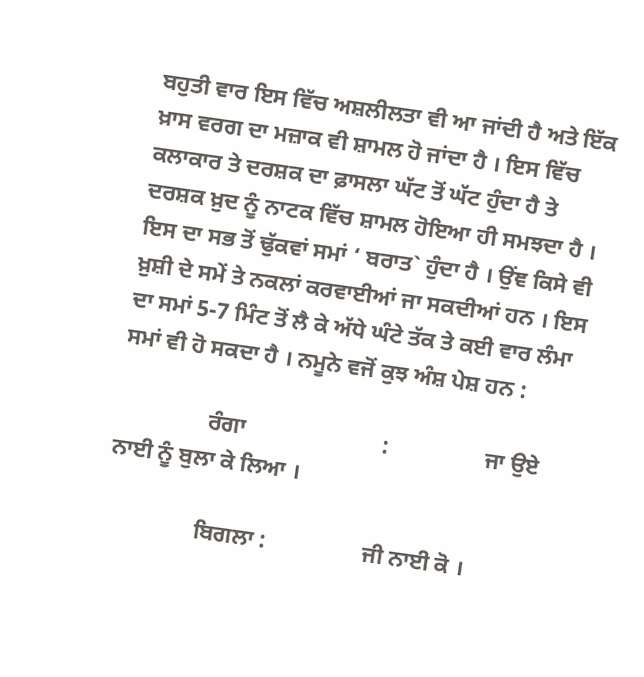ਬਹੁਤੀ ਵਾਰ ਇਸ ਵਿੱਚ ਅਸ਼ਲੀਲਤਾ ਵੀ ਆ ਜਾਂਦੀ ਹੈ ਅਤੇ ਇੱਕ ਖ਼ਾਸ ਵਰਗ ਦਾ ਮਜ਼ਾਕ ਵੀ ਸ਼ਾਮਲ ਹੋ ਜਾਂਦਾ ਹੈ । ਇਸ ਵਿੱਚ ਕਲਾਕਾਰ ਤੇ ਦਰਸ਼ਕ ਦਾ ਫ਼ਾਸਲਾ ਘੱਟ ਤੋਂ ਘੱਟ ਹੁੰਦਾ ਹੈ ਤੇ ਦਰਸ਼ਕ ਖ਼ੁਦ ਨੂੰ ਨਾਟਕ ਵਿੱਚ ਸ਼ਾਮਲ ਹੋਇਆ ਹੀ ਸਮਝਦਾ ਹੈ । ਇਸ ਦਾ ਸਭ ਤੋਂ ਢੁੱਕਵਾਂ ਸਮਾਂ ‘ ਬਰਾਤ` ਹੁੰਦਾ ਹੈ । ਉਂਞ ਕਿਸੇ ਵੀ ਖ਼ੁਸ਼ੀ ਦੇ ਸਮੇਂ ਤੇ ਨਕਲਾਂ ਕਰਵਾਈਆਂ ਜਾ ਸਕਦੀਆਂ ਹਨ । ਇਸ ਦਾ ਸਮਾਂ 5-7 ਮਿੰਟ ਤੋਂ ਲੈ ਕੇ ਅੱਧੇ ਘੰਟੇ ਤੱਕ ਤੇ ਕਈ ਵਾਰ ਲੰਮਾ ਸਮਾਂ ਵੀ ਹੋ ਸਕਦਾ ਹੈ । ਨਮੂਨੇ ਵਜੋਂ ਕੁਝ ਅੰਸ਼ ਪੇਸ਼ ਹਨ :

                ਰੰਗਾ                        :                 ਜਾ ਉਏ ਨਾਈ ਨੂੰ ਬੁਲਾ ਕੇ ਲਿਆ ।

                ਬਿਗਲਾ :                 ਜੀ ਨਾਈ ਕੋ ।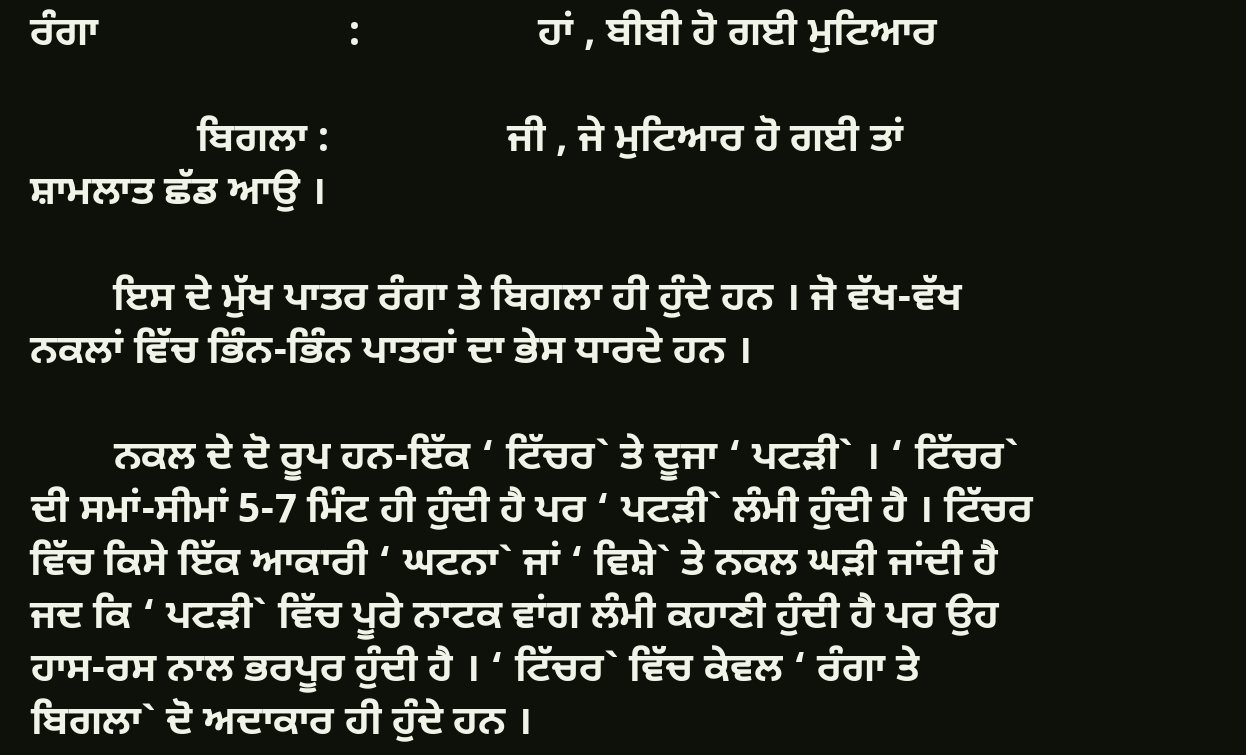ਰੰਗਾ                        :                 ਹਾਂ , ਬੀਬੀ ਹੋ ਗਈ ਮੁਟਿਆਰ

                ਬਿਗਲਾ :                 ਜੀ , ਜੇ ਮੁਟਿਆਰ ਹੋ ਗਈ ਤਾਂ ਸ਼ਾਮਲਾਤ ਛੱਡ ਆਉ ।

        ਇਸ ਦੇ ਮੁੱਖ ਪਾਤਰ ਰੰਗਾ ਤੇ ਬਿਗਲਾ ਹੀ ਹੁੰਦੇ ਹਨ । ਜੋ ਵੱਖ-ਵੱਖ ਨਕਲਾਂ ਵਿੱਚ ਭਿੰਨ-ਭਿੰਨ ਪਾਤਰਾਂ ਦਾ ਭੇਸ ਧਾਰਦੇ ਹਨ ।

        ਨਕਲ ਦੇ ਦੋ ਰੂਪ ਹਨ-ਇੱਕ ‘ ਟਿੱਚਰ` ਤੇ ਦੂਜਾ ‘ ਪਟੜੀ` । ‘ ਟਿੱਚਰ` ਦੀ ਸਮਾਂ-ਸੀਮਾਂ 5-7 ਮਿੰਟ ਹੀ ਹੁੰਦੀ ਹੈ ਪਰ ‘ ਪਟੜੀ` ਲੰਮੀ ਹੁੰਦੀ ਹੈ । ਟਿੱਚਰ ਵਿੱਚ ਕਿਸੇ ਇੱਕ ਆਕਾਰੀ ‘ ਘਟਨਾ` ਜਾਂ ‘ ਵਿਸ਼ੇ` ਤੇ ਨਕਲ ਘੜੀ ਜਾਂਦੀ ਹੈ ਜਦ ਕਿ ‘ ਪਟੜੀ` ਵਿੱਚ ਪੂਰੇ ਨਾਟਕ ਵਾਂਗ ਲੰਮੀ ਕਹਾਣੀ ਹੁੰਦੀ ਹੈ ਪਰ ਉਹ ਹਾਸ-ਰਸ ਨਾਲ ਭਰਪੂਰ ਹੁੰਦੀ ਹੈ । ‘ ਟਿੱਚਰ` ਵਿੱਚ ਕੇਵਲ ‘ ਰੰਗਾ ਤੇ ਬਿਗਲਾ` ਦੋ ਅਦਾਕਾਰ ਹੀ ਹੁੰਦੇ ਹਨ ।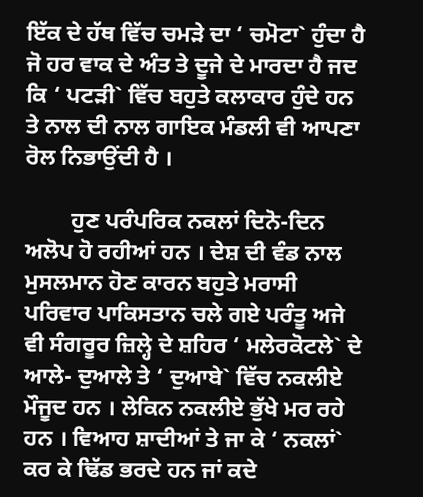ਇੱਕ ਦੇ ਹੱਥ ਵਿੱਚ ਚਮੜੇ ਦਾ ‘ ਚਮੋਟਾ` ਹੁੰਦਾ ਹੈ ਜੋ ਹਰ ਵਾਕ ਦੇ ਅੰਤ ਤੇ ਦੂਜੇ ਦੇ ਮਾਰਦਾ ਹੈ ਜਦ ਕਿ ‘ ਪਟੜੀ` ਵਿੱਚ ਬਹੁਤੇ ਕਲਾਕਾਰ ਹੁੰਦੇ ਹਨ ਤੇ ਨਾਲ ਦੀ ਨਾਲ ਗਾਇਕ ਮੰਡਲੀ ਵੀ ਆਪਣਾ ਰੋਲ ਨਿਭਾਉਂਦੀ ਹੈ ।

        ਹੁਣ ਪਰੰਪਰਿਕ ਨਕਲਾਂ ਦਿਨੋ-ਦਿਨ ਅਲੋਪ ਹੋ ਰਹੀਆਂ ਹਨ । ਦੇਸ਼ ਦੀ ਵੰਡ ਨਾਲ ਮੁਸਲਮਾਨ ਹੋਣ ਕਾਰਨ ਬਹੁਤੇ ਮਰਾਸੀ ਪਰਿਵਾਰ ਪਾਕਿਸਤਾਨ ਚਲੇ ਗਏ ਪਰੰਤੂ ਅਜੇ ਵੀ ਸੰਗਰੂਰ ਜ਼ਿਲ੍ਹੇ ਦੇ ਸ਼ਹਿਰ ‘ ਮਲੇਰਕੋਟਲੇ` ਦੇ ਆਲੇ- ਦੁਆਲੇ ਤੇ ‘ ਦੁਆਬੇ` ਵਿੱਚ ਨਕਲੀਏ ਮੌਜੂਦ ਹਨ । ਲੇਕਿਨ ਨਕਲੀਏ ਭੁੱਖੇ ਮਰ ਰਹੇ ਹਨ । ਵਿਆਹ ਸ਼ਾਦੀਆਂ ਤੇ ਜਾ ਕੇ ‘ ਨਕਲਾਂ` ਕਰ ਕੇ ਢਿੱਡ ਭਰਦੇ ਹਨ ਜਾਂ ਕਦੇ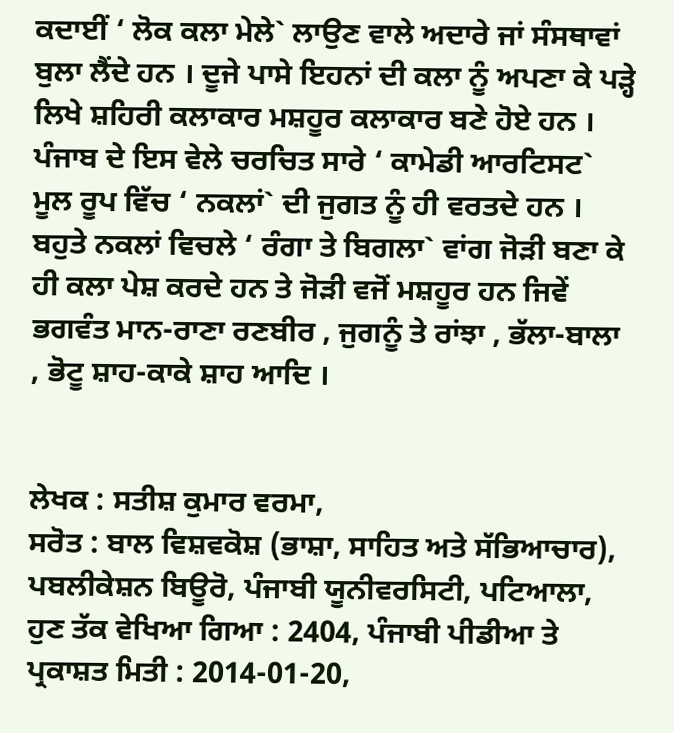ਕਦਾਈਂ ‘ ਲੋਕ ਕਲਾ ਮੇਲੇ` ਲਾਉਣ ਵਾਲੇ ਅਦਾਰੇ ਜਾਂ ਸੰਸਥਾਵਾਂ ਬੁਲਾ ਲੈਂਦੇ ਹਨ । ਦੂਜੇ ਪਾਸੇ ਇਹਨਾਂ ਦੀ ਕਲਾ ਨੂੰ ਅਪਣਾ ਕੇ ਪੜ੍ਹੇ ਲਿਖੇ ਸ਼ਹਿਰੀ ਕਲਾਕਾਰ ਮਸ਼ਹੂਰ ਕਲਾਕਾਰ ਬਣੇ ਹੋਏ ਹਨ । ਪੰਜਾਬ ਦੇ ਇਸ ਵੇਲੇ ਚਰਚਿਤ ਸਾਰੇ ‘ ਕਾਮੇਡੀ ਆਰਟਿਸਟ` ਮੂਲ ਰੂਪ ਵਿੱਚ ‘ ਨਕਲਾਂ` ਦੀ ਜੁਗਤ ਨੂੰ ਹੀ ਵਰਤਦੇ ਹਨ । ਬਹੁਤੇ ਨਕਲਾਂ ਵਿਚਲੇ ‘ ਰੰਗਾ ਤੇ ਬਿਗਲਾ` ਵਾਂਗ ਜੋੜੀ ਬਣਾ ਕੇ ਹੀ ਕਲਾ ਪੇਸ਼ ਕਰਦੇ ਹਨ ਤੇ ਜੋੜੀ ਵਜੋਂ ਮਸ਼ਹੂਰ ਹਨ ਜਿਵੇਂ ਭਗਵੰਤ ਮਾਨ-ਰਾਣਾ ਰਣਬੀਰ , ਜੁਗਨੂੰ ਤੇ ਰਾਂਝਾ , ਭੱਲਾ-ਬਾਲਾ , ਭੋਟੂ ਸ਼ਾਹ-ਕਾਕੇ ਸ਼ਾਹ ਆਦਿ ।


ਲੇਖਕ : ਸਤੀਸ਼ ਕੁਮਾਰ ਵਰਮਾ,
ਸਰੋਤ : ਬਾਲ ਵਿਸ਼ਵਕੋਸ਼ (ਭਾਸ਼ਾ, ਸਾਹਿਤ ਅਤੇ ਸੱਭਿਆਚਾਰ), ਪਬਲੀਕੇਸ਼ਨ ਬਿਊਰੋ, ਪੰਜਾਬੀ ਯੂਨੀਵਰਸਿਟੀ, ਪਟਿਆਲਾ, ਹੁਣ ਤੱਕ ਵੇਖਿਆ ਗਿਆ : 2404, ਪੰਜਾਬੀ ਪੀਡੀਆ ਤੇ ਪ੍ਰਕਾਸ਼ਤ ਮਿਤੀ : 2014-01-20,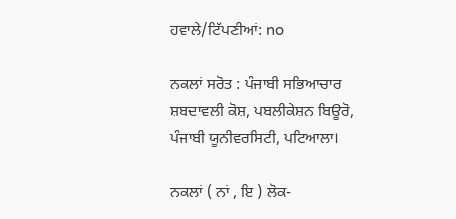ਹਵਾਲੇ/ਟਿੱਪਣੀਆਂ: no

ਨਕਲਾਂ ਸਰੋਤ : ਪੰਜਾਬੀ ਸਭਿਆਚਾਰ ਸ਼ਬਦਾਵਲੀ ਕੋਸ਼, ਪਬਲੀਕੇਸ਼ਨ ਬਿਊਰੋ, ਪੰਜਾਬੀ ਯੂਨੀਵਰਸਿਟੀ, ਪਟਿਆਲਾ।

ਨਕਲਾਂ ( ਨਾਂ , ਇ ) ਲੋਕ-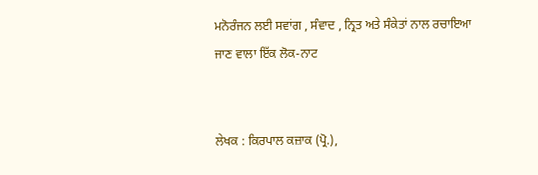ਮਨੋਰੰਜਨ ਲਈ ਸਵਾਂਗ , ਸੰਵਾਦ , ਨ੍ਰਿਤ ਅਤੇ ਸੰਕੇਤਾਂ ਨਾਲ ਰਚਾਇਆ ਜਾਣ ਵਾਲਾ ਇੱਕ ਲੋਕ-ਨਾਟ


ਲੇਖਕ : ਕਿਰਪਾਲ ਕਜ਼ਾਕ (ਪ੍ਰੋ.),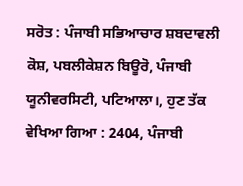ਸਰੋਤ : ਪੰਜਾਬੀ ਸਭਿਆਚਾਰ ਸ਼ਬਦਾਵਲੀ ਕੋਸ਼, ਪਬਲੀਕੇਸ਼ਨ ਬਿਊਰੋ, ਪੰਜਾਬੀ ਯੂਨੀਵਰਸਿਟੀ, ਪਟਿਆਲਾ।, ਹੁਣ ਤੱਕ ਵੇਖਿਆ ਗਿਆ : 2404, ਪੰਜਾਬੀ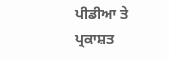ਪੀਡੀਆ ਤੇ ਪ੍ਰਕਾਸ਼ਤ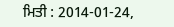ਮਿਤੀ : 2014-01-24,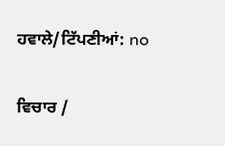ਹਵਾਲੇ/ਟਿੱਪਣੀਆਂ: no

ਵਿਚਾਰ /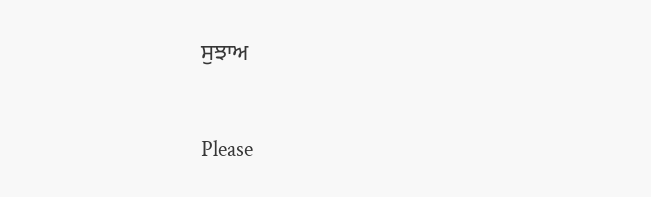ਸੁਝਾਅ



Please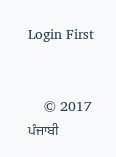Login First


    © 2017 ਪੰਜਾਬੀ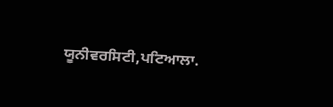ਯੂਨੀਵਰਸਿਟੀ,ਪਟਿਆਲਾ.